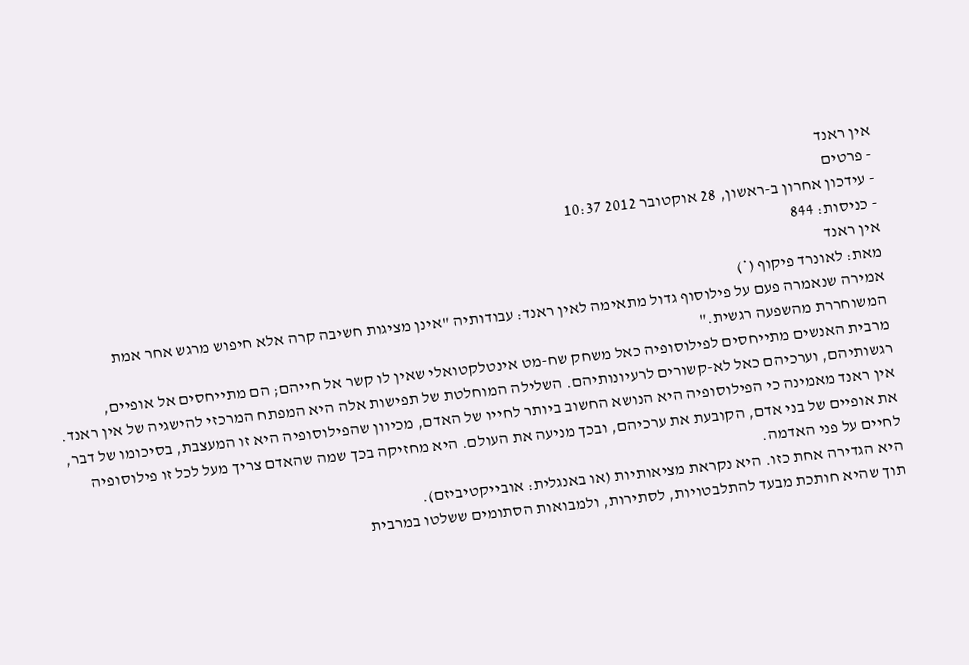אין ראנד
- פרטים
- עידכון אחרון ב-ראשון, 28 אוקטובר 2012 10:37
- כניסות: 844
אין ראנד
מאת: לאונרד פיקוף (*)
אמירה שנאמרה פעם על פילוסוף גדול מתאימה לאין ראנד: עבודותיה "אינן מציגות חשיבה קרה אלא חיפוש מרגש אחר אמת המשוחררת מהשפעה רגשית."
מרבית האנשים מתייחסים לפילוסופיה כאל משחק שח-מט אינטלקטואלי שאין לו קשר אל חייהם; הם מתייחסים אל אופיים, רגשותיהם, וערכיהם כאל לא-קשורים לרעיונותיהם. השלילה המוחלטת של תפישות אלה היא המפתח המרכזי להישגיה של אין ראנד. אין ראנד מאמינה כי הפילוסופיה היא הנושא החשוב ביותר לחייו של האדם, מכיוון שהפילוסופיה היא זו המעצבת, בסיכומו של דבר, את אופיים של בני אדם, הקובעת את ערכיהם, ובכך מניעה את העולם. היא מחזיקה בכך שמה שהאדם צריך מעל לכל זו פילוסופיה לחיים על פני האדמה.
היא הגדירה אחת כזו. היא נקראת מציאותיות (או באנגלית: אובייקטיביזם).
תוך שהיא חותכת מבעד להתלבטויות, לסתירות, ולמבואות הסתומים ששלטו במרבית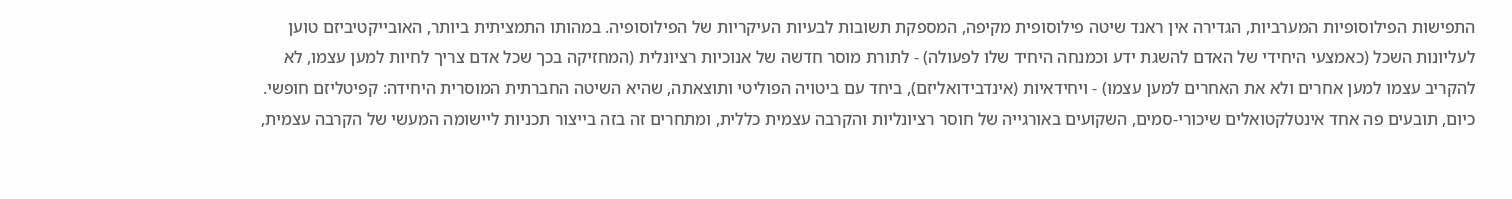התפישות הפילוסופיות המערביות, הגדירה אין ראנד שיטה פילוסופית מקיפה, המספקת תשובות לבעיות העיקריות של הפילוסופיה. במהותו התמציתית ביותר, האובייקטיביזם טוען לעליונות השכל (כאמצעי היחידי של האדם להשגת ידע וכמנחה היחיד שלו לפעולה) - לתורת מוסר חדשה של אנוכיות רציונלית (המחזיקה בכך שכל אדם צריך לחיות למען עצמו, לא להקריב עצמו למען אחרים ולא את האחרים למען עצמו) - ויחידאיות (אינדבידואליזם), ביחד עם ביטויה הפוליטי ותוצאתה, שהיא השיטה החברתית המוסרית היחידה: קפיטליזם חופשי.
כיום, תובעים פה אחד אינטלקטואלים שיכורי-סמים, השקועים באורגייה של חוסר רציונליות והקרבה עצמית כללית, ומתחרים זה בזה בייצור תכניות ליישומה המעשי של הקרבה עצמית,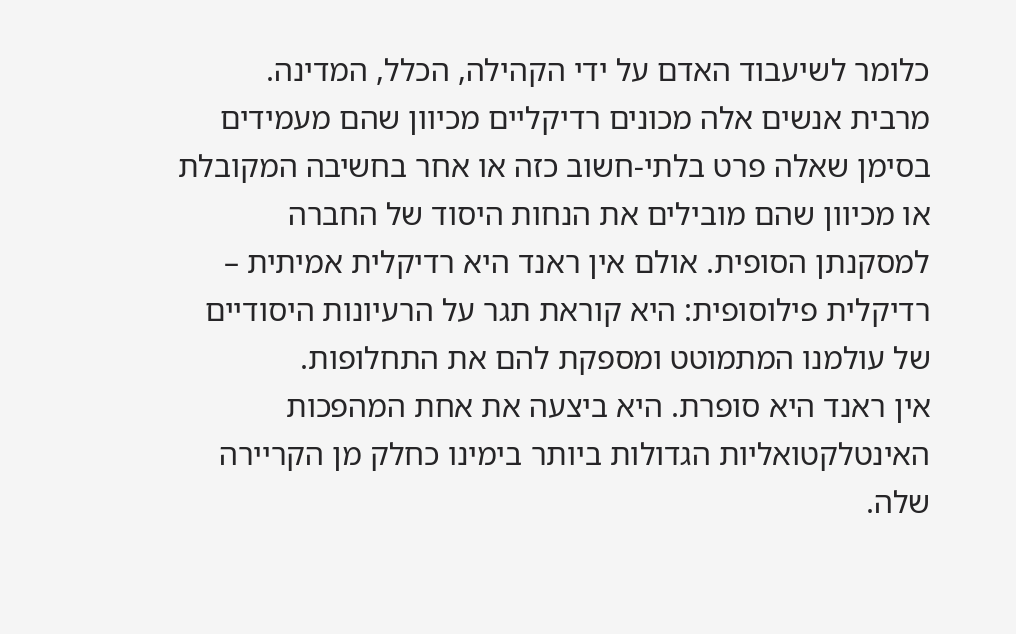כלומר לשיעבוד האדם על ידי הקהילה, הכלל, המדינה.
מרבית אנשים אלה מכונים רדיקליים מכיוון שהם מעמידים בסימן שאלה פרט בלתי-חשוב כזה או אחר בחשיבה המקובלת או מכיוון שהם מובילים את הנחות היסוד של החברה למסקנתן הסופית. אולם אין ראנד היא רדיקלית אמיתית – רדיקלית פילוסופית: היא קוראת תגר על הרעיונות היסודיים של עולמנו המתמוטט ומספקת להם את התחלופות.
אין ראנד היא סופרת. היא ביצעה את אחת המהפכות האינטלקטואליות הגדולות ביותר בימינו כחלק מן הקריירה שלה.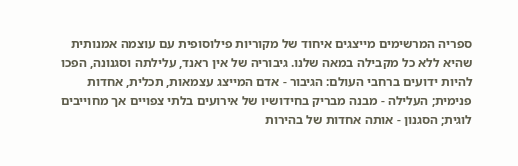ספריה המרשימים מייצגים איחוד של מקוריות פילוסופית עם עוצמה אמנותית שהיא ללא כל מקבילה במאה שלנו. גיבוריה של אין ראנד, עלילתה וסגנונה, הפכו להיות ידועים ברחבי העולם: הגיבור - אדם המייצג עצמאות, תכלית, אחדות פנימית; העלילה - מבנה מבריק בחידושיו של אירועים בלתי צפויים אך מחוייבים לוגית; הסגנון - אותה אחדות של בהירות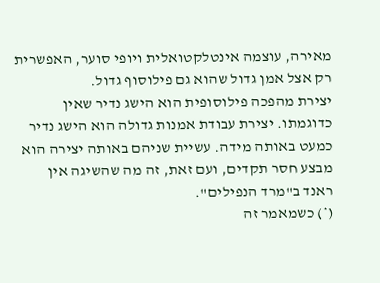מאירה, עוצמה אינטלקטואלית ויופי סוער, האפשרית רק אצל אמן גדול שהוא גם פילוסוף גדול.
יצירת מהפכה פילוסופית הוא הישג נדיר שאין כדוגמתו. יצירת עבודת אמנות גדולה הוא הישג נדיר כמעט באותה מידה. עשיית שניהם באותה יצירה הוא מבצע חסר תקדים, ועם זאת, זה מה שהשיגה אין ראנד ב"מרד הנפילים".
(*) כשמאמר זה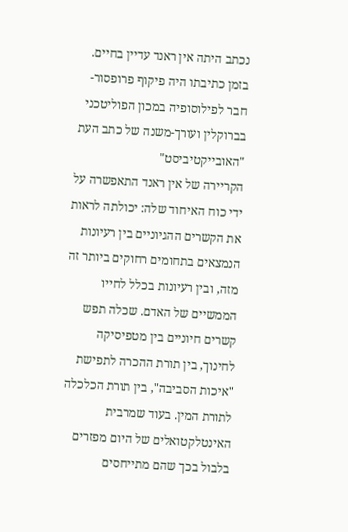נכתב היתה אין ראנד עדיין בחיים. בזמן כתיבתו היה פיקוף פרופסור-חבר לפילוסופיה במכון הפוליטכני בברוקלין ועורך-משנה של כתב העת "האובייקטיביסט"
הקריירה של אין ראנד התאפשרה על ידי כוח האיחוד שלה: יכולתה לראות את הקשרים ההגיוניים בין רעיונות הנמצאים בתחומים רחוקים ביותר זה מזה, ובין רעיונות בכלל לחייו הממשיים של האדם. שכלה תפש קשרים חיוניים בין מטפיסיקה לחינוך, בין תורת ההכרה לתפישת "איכות הסביבה", בין תורת הכלכלה לתורת המין. בעוד שמרבית האינטלקטואלים של היום מפזרים בלבול בכך שהם מתייחסים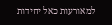למאורעות כאל יחידות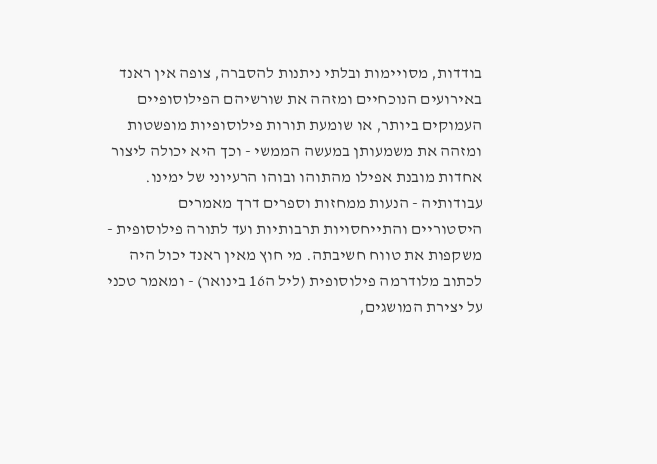בודדות, מסויימות ובלתי ניתנות להסברה, צופה אין ראנד באירועים הנוכחיים ומזהה את שורשיהם הפילוסופיים העמוקים ביותר, או שומעת תורות פילוסופיות מופשטות ומזהה את משמעותן במעשה הממשי - וכך היא יכולה ליצור אחדות מובנת אפילו מהתוהו ובוהו הרעיוני של ימינו.
עבודותיה - הנעות ממחזות וספרים דרך מאמרים היסטוריים והתייחסויות תרבותיות ועד לתורה פילוסופית - משקפות את טווח חשיבתה. מי חוץ מאין ראנד יכול היה לכתוב מלודרמה פילוסופית (ליל ה16 בינואר) - ומאמר טכני על יצירת המושגים,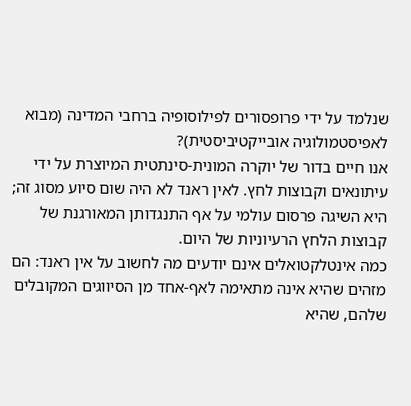שנלמד על ידי פרופסורים לפילוסופיה ברחבי המדינה (מבוא לאפיסטמולוגיה אובייקטיביסטית)?
אנו חיים בדור של יוקרה המונית-סינתטית המיוצרת על ידי עיתונאים וקבוצות לחץ. לאין ראנד לא היה שום סיוע מסוג זה; היא השיגה פרסום עולמי על אף התנגדותן המאורגנת של קבוצות הלחץ הרעיוניות של היום.
כמה אינטלקטואלים אינם יודעים מה לחשוב על אין ראנד: הם מזהים שהיא אינה מתאימה לאף-אחד מן הסיווגים המקובלים שלהם, שהיא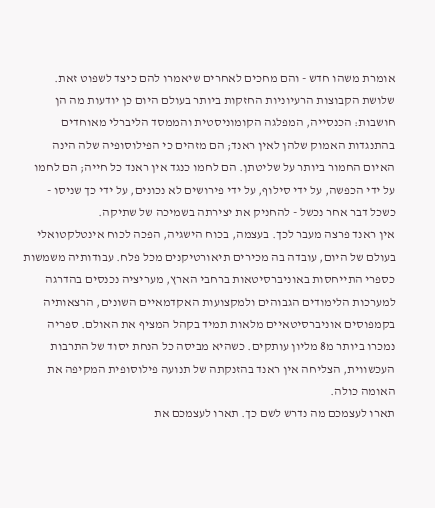אומרת משהו חדש - והם מחכים לאחרים שיאמרו להם כיצד לשפוט זאת.
שלושת הקבוצות הרעיוניות החזקות ביותר בעולם היום כן יודעות מה הן חושבות: הכנסייה, המפלגה הקומוניסטית והממסד הליברלי מאוחדים בהתנגדות האמוק שלהן לאין ראנד; הם מזהים כי הפילוסופיה שלה הינה האיום החמור ביותר על שליטתן. הם לחמו כנגד אין ראנד כל חייה; הם לחמו על ידי הכפשה, על ידי סילוף, על ידי פירושים לא נכונים, על ידי כך שניסו - כשכל דבר אחר נכשל - להחניק את יצירתה בשמיכה של שתיקה.
אין ראנד פרצה מעבר לכך. בעצמה, בכוח הישגיה, הפכה לכוח אינטלקטואלי בעולם של היום, עובדה בה מכירים תיאורטיקנים מכל פלח. עבודותיה משמשות כספרי התייחסות באוניברסיטאות ברחבי הארץ, מעריציה נכנסים בהדרגה למערכות הלימודים הגבוהים ולמקצועות האקדמאיים השונים, הרצאותיה בקמפוסים אוניברסיטאיים מלאות תמיד בקהל המציף את האולם. ספריה נמכרו ביותר מ8 מליון עותקים. כשהיא מביסה כל הנחת יסוד של התרבות העכשווית, הצליחה אין ראנד בהזנקתה של תנועה פילוסופית המקיפה את האומה כולה.
תארו לעצמכם מה נדרש לשם כך. תארו לעצמכם את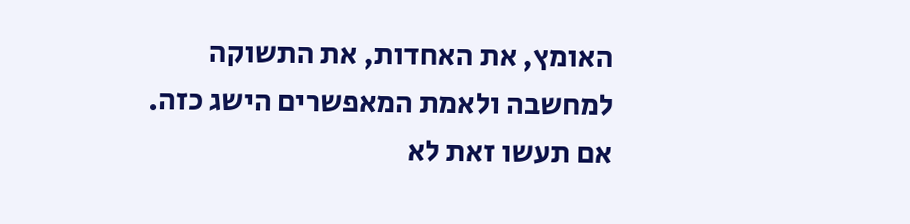האומץ, את האחדות, את התשוקה למחשבה ולאמת המאפשרים הישג כזה. אם תעשו זאת לא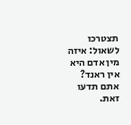תצטרכו לשאול: איזה מין אדם היא אין ראנד? אתם תדעו זאת.